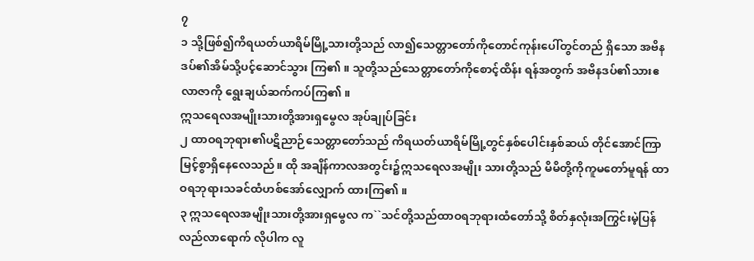၇
၁ သို့ဖြစ်၍ကိရယတ်ယာရိမ်မြို့သားတို့သည် လာ၍သေတ္တာတော်ကိုတောင်ကုန်းပေါ်တွင်တည် ရှိသော အဗိနဒပ်၏အိမ်သို့ပင့်ဆောင်သွား ကြ၏။ သူတို့သည်သေတ္တာတော်ကိုစောင့်ထိန်း ရန်အတွက် အဗိနဒပ်၏သားဧလာဇာကို ရွေးချယ်ဆက်ကပ်ကြ၏။
ဣသရေလအမျိုးသားတို့အားရှမွေလ အုပ်ချုပ်ခြင်း
၂ ထာဝရဘုရား၏ပဋိညာဉ်သေတ္တာတော်သည် ကိရယတ်ယာရိမ်မြို့တွင်နှစ်ပေါင်းနှစ်ဆယ် တိုင်အောင်ကြာမြင့်စွာရှိနေလေသည်။ ထို အချိန်ကာလအတွင်း၌ဣသရေလအမျိုး သားတို့သည် မိမိတို့ကိုကူမတော်မူရန် ထာဝရဘုရားသခင်ထံဟစ်အော်လျှောက် ထားကြ၏။
၃ ဣသရေလအမျိုးသားတို့အားရှမွေလ က``သင်တို့သည်ထာဝရဘုရားထံတော်သို့ စိတ်နှလုံးအကြွင်းမဲ့ပြန်လည်လာရောက် လိုပါက လူ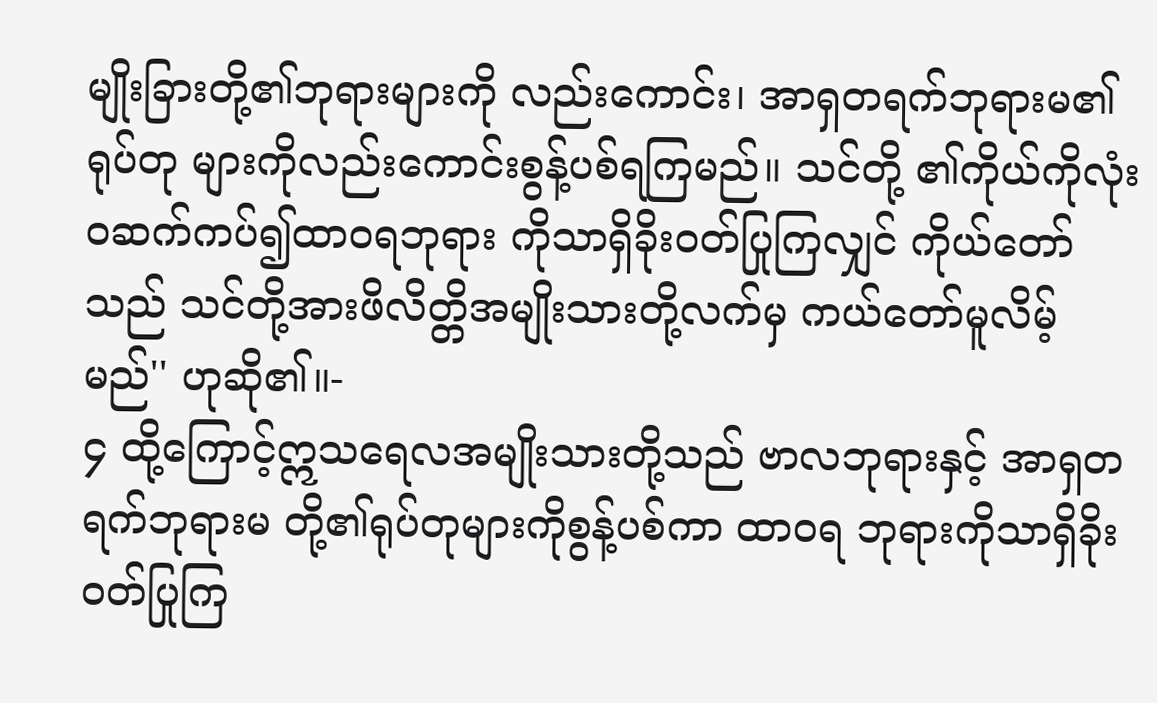မျိုးခြားတို့၏ဘုရားများကို လည်းကောင်း၊ အာရှတရက်ဘုရားမ၏ရုပ်တု များကိုလည်းကောင်းစွန့်ပစ်ရကြမည်။ သင်တို့ ၏ကိုယ်ကိုလုံးဝဆက်ကပ်၍ထာဝရဘုရား ကိုသာရှိခိုးဝတ်ပြုကြလျှင် ကိုယ်တော်သည် သင်တို့အားဖိလိတ္တိအမျိုးသားတို့လက်မှ ကယ်တော်မူလိမ့်မည်'' ဟုဆို၏။-
၄ ထို့ကြောင့်ဣသရေလအမျိုးသားတို့သည် ဗာလဘုရားနှင့် အာရှတရက်ဘုရားမ တို့၏ရုပ်တုများကိုစွန့်ပစ်ကာ ထာဝရ ဘုရားကိုသာရှိခိုးဝတ်ပြုကြ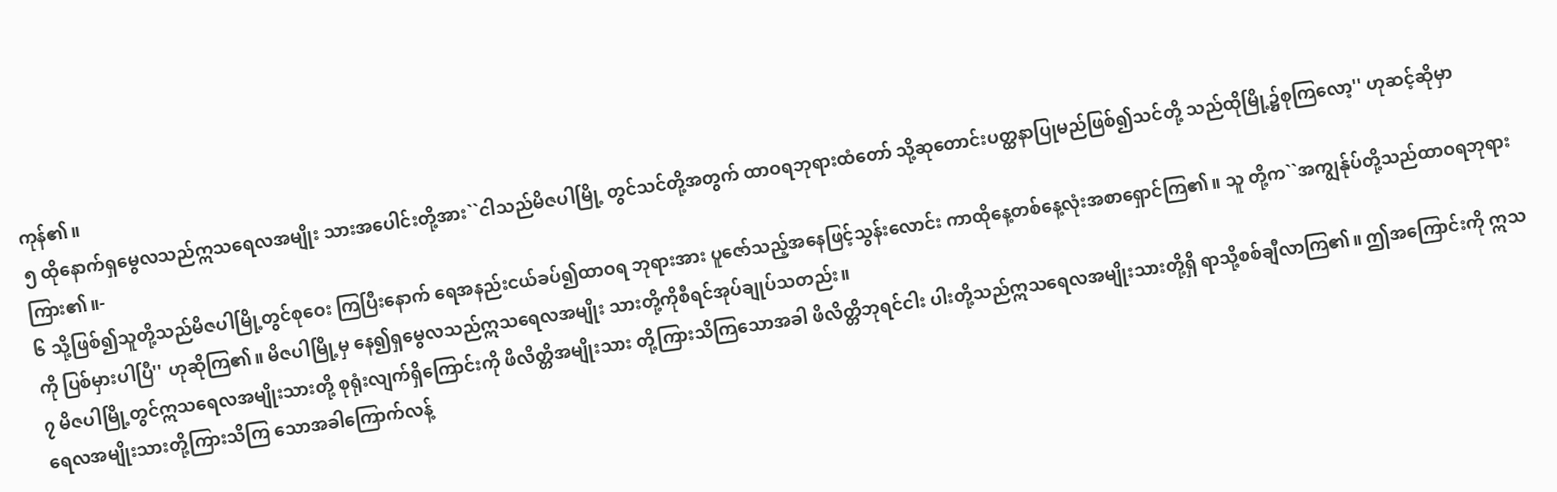ကုန်၏။
၅ ထိုနောက်ရှမွေလသည်ဣသရေလအမျိုး သားအပေါင်းတို့အား``ငါသည်မိဇပါမြို့ တွင်သင်တို့အတွက် ထာဝရဘုရားထံတော် သို့ဆုတောင်းပတ္ထနာပြုမည်ဖြစ်၍သင်တို့ သည်ထိုမြို့၌စုကြလော့'' ဟုဆင့်ဆိုမှာ ကြား၏။-
၆ သို့ဖြစ်၍သူတို့သည်မိဇပါမြို့တွင်စုဝေး ကြပြီးနောက် ရေအနည်းငယ်ခပ်၍ထာဝရ ဘုရားအား ပူဇော်သည့်အနေဖြင့်သွန်းလောင်း ကာထိုနေ့တစ်နေ့လုံးအစာရှောင်ကြ၏။ သူ တို့က``အကျွန်ုပ်တို့သည်ထာဝရဘုရားကို ပြစ်မှားပါပြီ'' ဟုဆိုကြ၏။ မိဇပါမြို့မှ နေ၍ရှမွေလသည်ဣသရေလအမျိုး သားတို့ကိုစီရင်အုပ်ချုပ်သတည်း။
၇ မိဇပါမြို့တွင်ဣသရေလအမျိုးသားတို့ စုရုံးလျက်ရှိကြောင်းကို ဖိလိတ္တိအမျိုးသား တို့ကြားသိကြသောအခါ ဖိလိတ္တိဘုရင်ငါး ပါးတို့သည်ဣသရေလအမျိုးသားတို့ရှိ ရာသို့စစ်ချီလာကြ၏။ ဤအကြောင်းကို ဣသရေလအမျိုးသားတို့ကြားသိကြ သောအခါကြောက်လန့်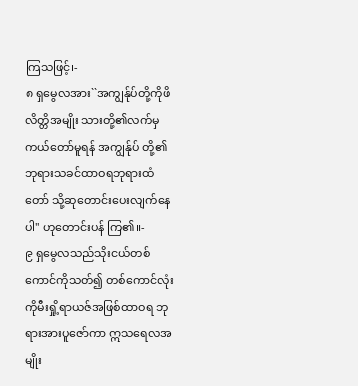ကြသဖြင့်၊-
၈ ရှမွေလအား``အကျွန်ုပ်တို့ကိုဖိလိတ္တိအမျိုး သားတို့၏လက်မှကယ်တော်မူရန် အကျွန်ုပ် တို့၏ဘုရားသခင်ထာဝရဘုရားထံတော် သို့ဆုတောင်းပေးလျက်နေပါ'' ဟုတောင်းပန် ကြ၏။-
၉ ရှမွေလသည်သိုးငယ်တစ်ကောင်ကိုသတ်၍ တစ်ကောင်လုံးကိုမီးရှို့ရာယဇ်အဖြစ်ထာဝရ ဘုရားအားပူဇော်ကာ ဣသရေလအမျိုး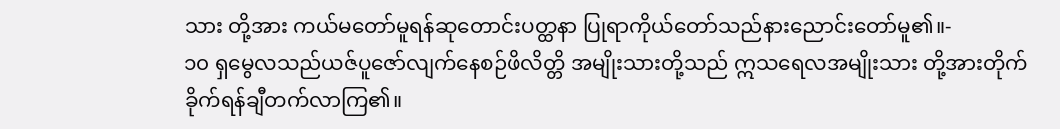သား တို့အား ကယ်မတော်မူရန်ဆုတောင်းပတ္ထနာ ပြုရာကိုယ်တော်သည်နားညောင်းတော်မူ၏။-
၁၀ ရှမွေလသည်ယဇ်ပူဇော်လျက်နေစဉ်ဖိလိတ္တိ အမျိုးသားတို့သည် ဣသရေလအမျိုးသား တို့အားတိုက်ခိုက်ရန်ချီတက်လာကြ၏။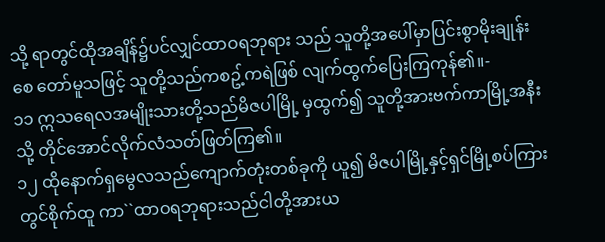သို့ ရာတွင်ထိုအချိန်၌ပင်လျှင်ထာဝရဘုရား သည် သူတို့အပေါ်မှာပြင်းစွာမိုးချုန်းစေ တော်မူသဖြင့် သူတို့သည်ကစဥ့်ကရဲဖြစ် လျက်ထွက်ပြေးကြကုန်၏။-
၁၁ ဣသရေလအမျိုးသားတို့သည်မိဇပါမြို့ မှထွက်၍ သူတို့အားဗက်ကာမြို့အနီးသို့ တိုင်အောင်လိုက်လံသတ်ဖြတ်ကြ၏။
၁၂ ထိုနောက်ရှမွေလသည်ကျောက်တုံးတစ်ခုကို ယူ၍ မိဇပါမြို့နှင့်ရှင်မြို့စပ်ကြားတွင်စိုက်ထူ ကာ``ထာဝရဘုရားသည်ငါတို့အားယ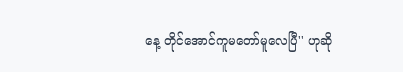နေ့ တိုင်အောင်ကူမတော်မူလေပြီ'' ဟုဆို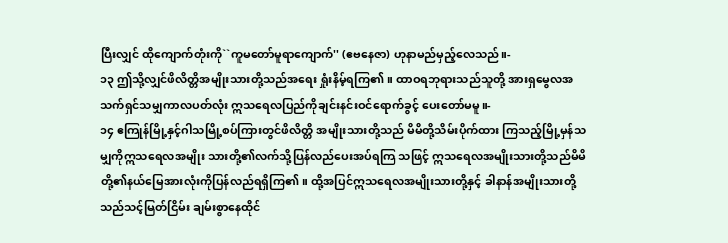ပြီးလျှင် ထိုကျောက်တုံးကို``ကူမတော်မူရာကျောက်'' (ဧဗနေဇာ) ဟုနာမည်မှည့်လေသည်။-
၁၃ ဤသို့လျှင်ဖိလိတ္တိအမျိုးသားတို့သည်အရေး ရှုံးနိမ့်ရကြ၏။ ထာဝရဘုရားသည်သူတို့ အားရှမွေလအသက်ရှင်သမျှကာလပတ်လုံး ဣသရေလပြည်ကိုချင်းနင်းဝင်ရောက်ခွင့် ပေးတော်မမူ။-
၁၄ ဧကြုန်မြို့နှင့်ဂါသမြို့စပ်ကြားတွင်ဖိလိတ္တိ အမျိုးသားတို့သည် မိမိတို့သိမ်းပိုက်ထား ကြသည့်မြို့မှန်သမျှကိုဣသရေလအမျိုး သားတို့၏လက်သို့ပြန်လည်ပေးအပ်ရကြ သဖြင့် ဣသရေလအမျိုးသားတို့သည်မိမိ တို့၏နယ်မြေအားလုံးကိုပြန်လည်ရရှိကြ၏။ ထို့အပြင်ဣသရေလအမျိုးသားတို့နှင့် ခါနာန်အမျိုးသားတို့သည်သင့်မြတ်ငြိမ်း ချမ်းစွာနေထိုင်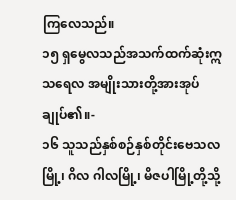ကြလေသည်။
၁၅ ရှမွေလသည်အသက်ထက်ဆုံးဣသရေလ အမျိုးသားတို့အားအုပ်ချုပ်၏။-
၁၆ သူသည်နှစ်စဉ်နှစ်တိုင်းဗေသလမြို့၊ ဂိလ ဂါလမြို့၊ မိဇပါမြို့တို့သို့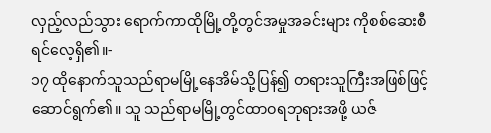လှည့်လည်သွား ရောက်ကာထိုမြို့တို့တွင်အမှုအခင်းများ ကိုစစ်ဆေးစီရင်လေ့ရှိ၏။-
၁၇ ထိုနောက်သူသည်ရာမမြို့နေအိမ်သို့ပြန်၍ တရားသူကြီးအဖြစ်ဖြင့်ဆောင်ရွက်၏။ သူ သည်ရာမမြို့တွင်ထာဝရဘုရားအဖို့ ယဇ်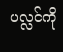ပလ္လင်ကို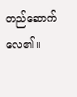တည်ဆောက်လေ၏။